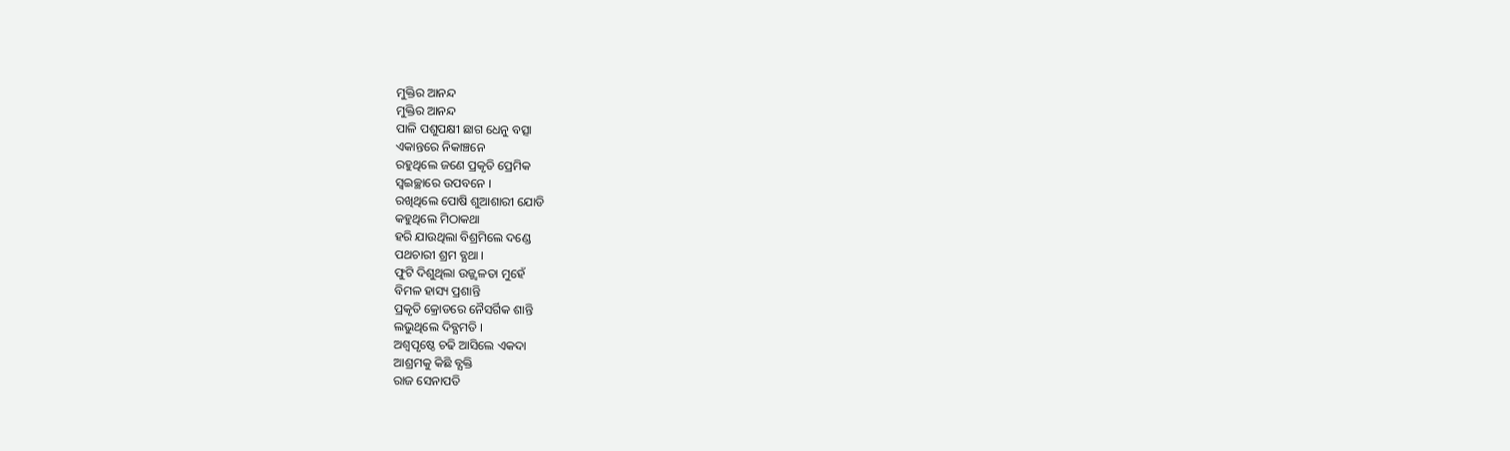ମୁକ୍ତିର ଆନନ୍ଦ
ମୁକ୍ତିର ଆନନ୍ଦ
ପାଳି ପଶୁପକ୍ଷୀ ଛାଗ ଧେନୁ ବତ୍ସା
ଏକାନ୍ତରେ ନିକାଞ୍ଚନେ
ରହୁଥିଲେ ଜଣେ ପ୍ରକୃତି ପ୍ରେମିକ
ସ୍ବଇଚ୍ଛାରେ ଉପବନେ ।
ରଖିଥିଲେ ପୋଷି ଶୁଆଶାରୀ ଯୋଡି
କହୁଥିଲେ ମିଠାକଥା
ହରି ଯାଉଥିଲା ବିଶ୍ରମିଲେ ଦଣ୍ଡେ
ପଥଚାରୀ ଶ୍ରମ ବ୍ଯଥା ।
ଫୁଟି ଦିଶୁଥିଲା ଉଜ୍ଜ୍ବଳତା ମୁହେଁ
ବିମଳ ହାସ୍ୟ ପ୍ରଶାନ୍ତି
ପ୍ରକୃତି କ୍ରୋଡରେ ନୈସର୍ଗିକ ଶାନ୍ତି
ଲଭୁଥିଲେ ଦିବ୍ଯମତି ।
ଅଶ୍ବପୃଷ୍ଠେ ଚଢି ଆସିଲେ ଏକଦା
ଆଶ୍ରମକୁ କିଛି ବ୍ଯକ୍ତି
ରାଜ ସେନାପତି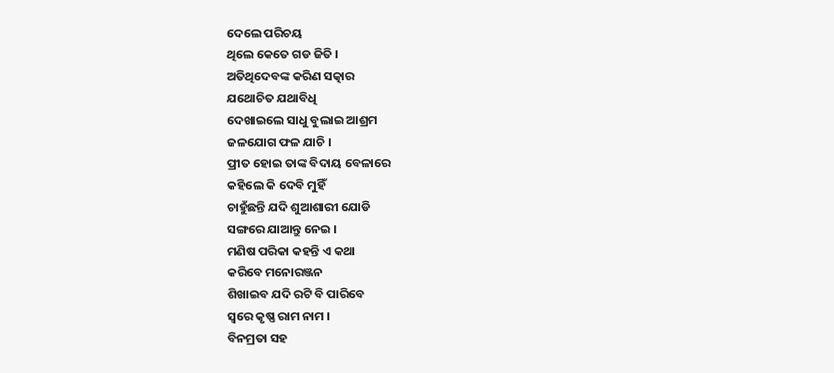ଦେଲେ ପରିଚୟ
ଥିଲେ କେତେ ଗଡ ଜିତି ।
ଅତିଥିଦେବଙ୍କ କରିଣ ସତ୍କାର
ଯଥୋଚିତ ଯଥାବିଧି
ଦେଖାଇଲେ ସାଧୁ ବୁଲାଇ ଆଶ୍ରମ
ଜଳଯୋଗ ଫଳ ଯାଚି ।
ପ୍ରୀତ ହୋଇ ତାଙ୍କ ବିଦାୟ ବେଳାରେ
କହିଲେ କି ଦେବି ମୁହିଁ
ଚାହୁଁଛନ୍ତି ଯଦି ଶୁଆଶାରୀ ଯୋଡି
ସଙ୍ଗରେ ଯାଆନ୍ତୁ ନେଇ ।
ମଣିଷ ପରିକା କହନ୍ତି ଏ କଥା
କରିବେ ମନୋରଞ୍ଜନ
ଶିଖାଇବ ଯଦି ରଟି ବି ପାରିବେ
ସ୍ବରେ କୃଷ୍ଣ ରାମ ନାମ ।
ବିନମ୍ରତା ସହ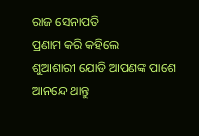ରାଜ ସେନାପତି
ପ୍ରଣାମ କରି କହିଲେ
ଶୁଆଶାରୀ ଯୋଡି ଆପଣଙ୍କ ପାଶେ
ଆନନ୍ଦେ ଥାନ୍ତୁ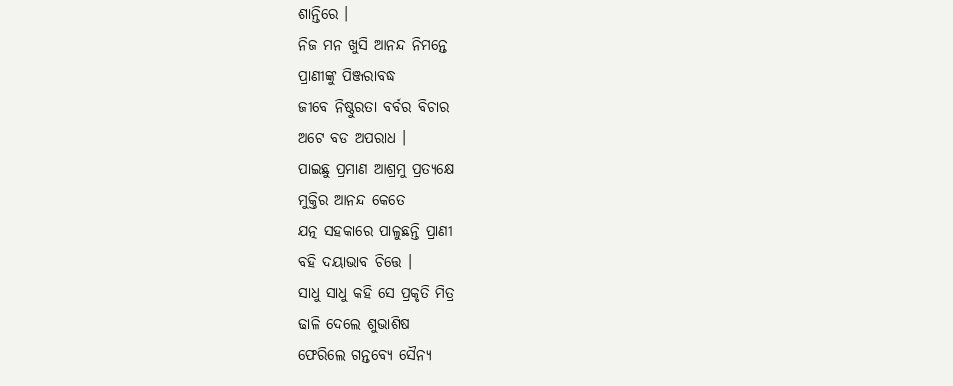ଶାନ୍ତିରେ ।
ନିଜ ମନ ଖୁସି ଆନନ୍ଦ ନିମନ୍ତେ
ପ୍ରାଣୀଙ୍କୁ ପିଞ୍ଜରାବଦ୍ଧ
ଜୀବେ ନିଷ୍ଠୁରତା ବର୍ବର ବିଚାର
ଅଟେ ବଡ ଅପରାଧ ।
ପାଇଛୁ ପ୍ରମାଣ ଆଶ୍ରମୁ ପ୍ରତ୍ଯକ୍ଷେ
ମୁକ୍ତିର ଆନନ୍ଦ କେତେ
ଯତ୍ନ ସହକାରେ ପାଳୁଛନ୍ତି ପ୍ରାଣୀ
ବହି ଦୟାଭାବ ଚିତ୍ତେ ।
ସାଧୁ ସାଧୁ କହି ସେ ପ୍ରକୃତି ମିତ୍ର
ଢାଳି ଦେଲେ ଶୁଭାଶିଷ
ଫେରିଲେ ଗନ୍ତବ୍ଯେ ସୈନ୍ଯ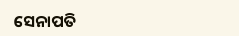ସେନାପତି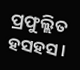ପ୍ରଫୁଲ୍ଲିତ ହସହସ ।